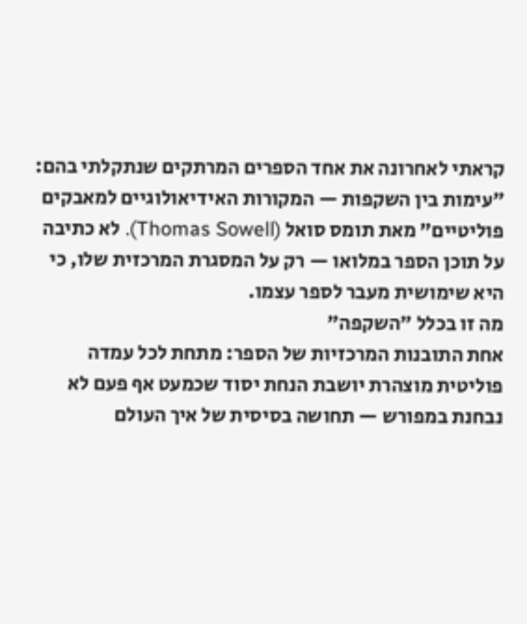קראתי לאחרונה את אחד הספרים המרתקים שנתקלתי בהם: "עימות בין השקפות — המקורות האידיאולוגיים למאבקים פוליטיים" מאת תומס סואל (Thomas Sowell). לא כתיבה על תוכן הספר במלואו — רק על המסגרת המרכזית שלו, כי היא שימושית מעבר לספר עצמו.
מה זו בכלל "השקפה"
אחת התובנות המרכזיות של הספר: מתחת לכל עמדה פוליטית מוצהרת יושבת הנחת יסוד שכמעט אף פעם לא נבחנת במפורש — תחושה בסיסית של איך העולם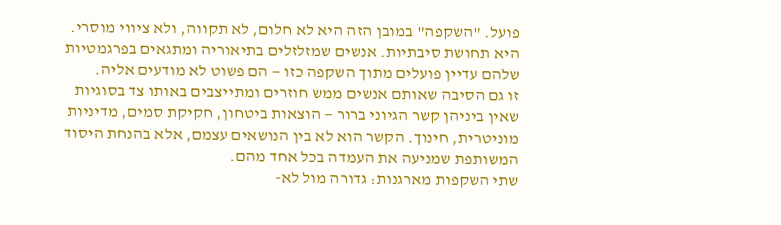פועל. "השקפה" במובן הזה היא לא חלום, לא תקווה, ולא ציווי מוסרי. היא תחושת סיבתיות. אנשים שמזלזלים בתיאוריה ומתגאים בפרגמטיות שלהם עדיין פועלים מתוך השקפה כזו — הם פשוט לא מודעים אליה.
זו גם הסיבה שאותם אנשים ממש חוזרים ומתייצבים באותו צד בסוגיות שאין ביניהן קשר הגיוני ברור — הוצאות ביטחון, חקיקת סמים, מדיניות מוניטרית, חינוך. הקשר הוא לא בין הנושאים עצמם, אלא בהנחת היסוד המשותפת שמניעה את העמדה בכל אחד מהם.
שתי השקפות מארגנות: גדורה מול לא-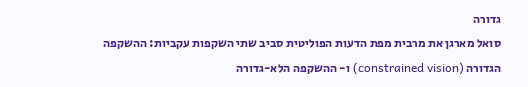גדורה
סואל מארגן את מרבית מפת הדעות הפוליטית סביב שתי השקפות עקביות: ההשקפה הגדורה (constrained vision) ו- ההשקפה הלא-גדורה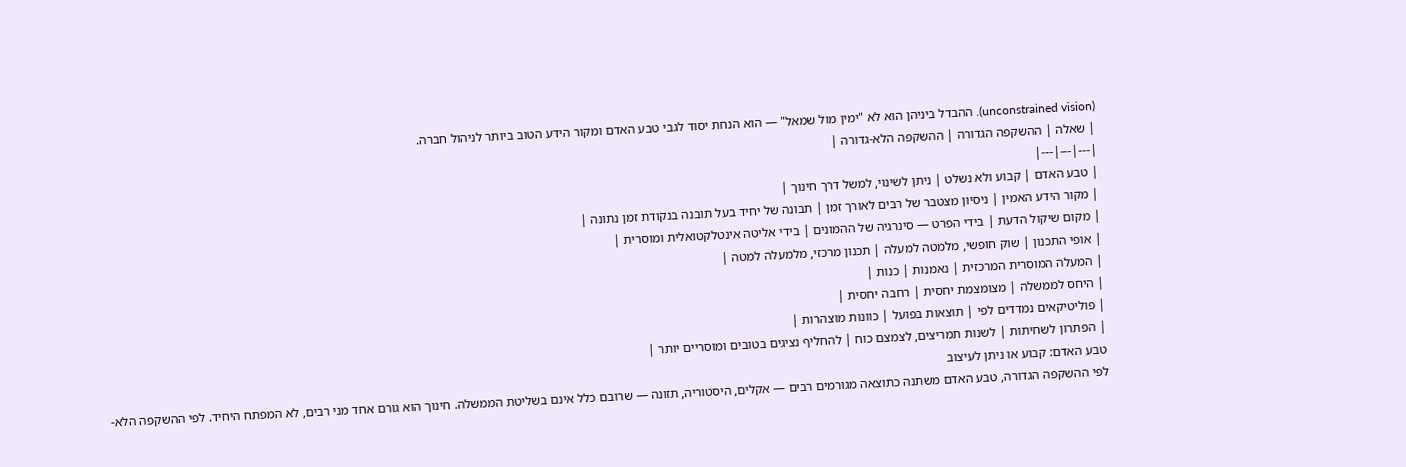(unconstrained vision). ההבדל ביניהן הוא לא "ימין מול שמאל" — הוא הנחת יסוד לגבי טבע האדם ומקור הידע הטוב ביותר לניהול חברה.
| שאלה | ההשקפה הגדורה | ההשקפה הלא-גדורה |
|---|---|---|
| טבע האדם | קבוע ולא נשלט | ניתן לשינוי, למשל דרך חינוך |
| מקור הידע האמין | ניסיון מצטבר של רבים לאורך זמן | תבונה של יחיד בעל תובנה בנקודת זמן נתונה |
| מקום שיקול הדעת | בידי הפרט — סינרגיה של ההמונים | בידי אליטה אינטלקטואלית ומוסרית |
| אופי התכנון | שוק חופשי, מלמטה למעלה | תכנון מרכזי, מלמעלה למטה |
| המעלה המוסרית המרכזית | נאמנות | כנות |
| היחס לממשלה | מצומצמת יחסית | רחבה יחסית |
| פוליטיקאים נמדדים לפי | תוצאות בפועל | כוונות מוצהרות |
| הפתרון לשחיתות | לשנות תמריצים, לצמצם כוח | להחליף נציגים בטובים ומוסריים יותר |
טבע האדם: קבוע או ניתן לעיצוב
לפי ההשקפה הגדורה, טבע האדם משתנה כתוצאה מגורמים רבים — אקלים, היסטוריה, תזונה — שרובם כלל אינם בשליטת הממשלה. חינוך הוא גורם אחד מני רבים, לא המפתח היחיד. לפי ההשקפה הלא-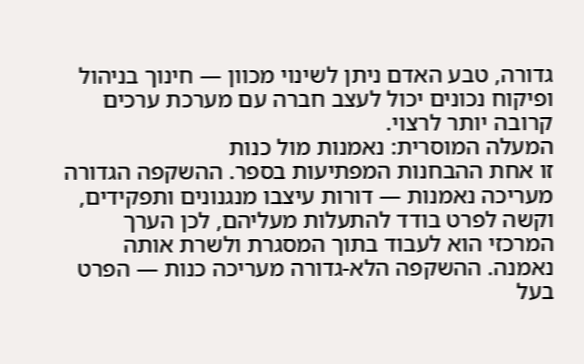גדורה, טבע האדם ניתן לשינוי מכוון — חינוך בניהול ופיקוח נכונים יכול לעצב חברה עם מערכת ערכים קרובה יותר לרצוי.
המעלה המוסרית: נאמנות מול כנות
זו אחת ההבחנות המפתיעות בספר. ההשקפה הגדורה מעריכה נאמנות — דורות עיצבו מנגנונים ותפקידים, וקשה לפרט בודד להתעלות מעליהם, לכן הערך המרכזי הוא לעבוד בתוך המסגרת ולשרת אותה נאמנה. ההשקפה הלא-גדורה מעריכה כנות — הפרט בעל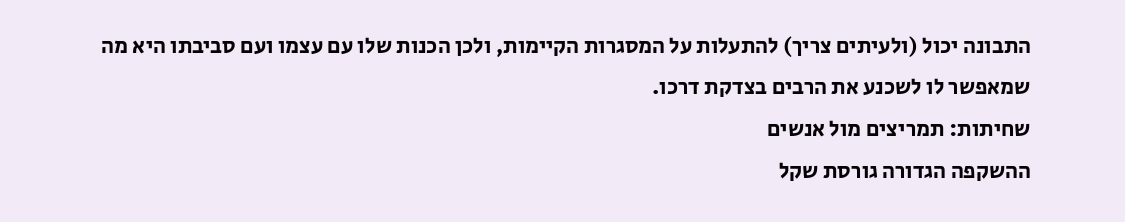התבונה יכול (ולעיתים צריך) להתעלות על המסגרות הקיימות, ולכן הכנות שלו עם עצמו ועם סביבתו היא מה שמאפשר לו לשכנע את הרבים בצדקת דרכו.
שחיתות: תמריצים מול אנשים
ההשקפה הגדורה גורסת שקל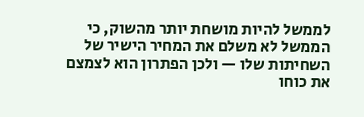לממשל להיות מושחת יותר מהשוק, כי הממשל לא משלם את המחיר הישיר של השחיתות שלו — ולכן הפתרון הוא לצמצם את כוחו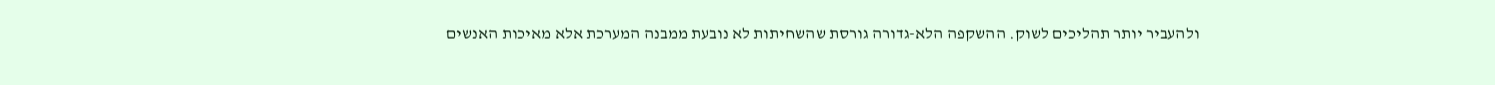ולהעביר יותר תהליכים לשוק. ההשקפה הלא-גדורה גורסת שהשחיתות לא נובעת ממבנה המערכת אלא מאיכות האנשים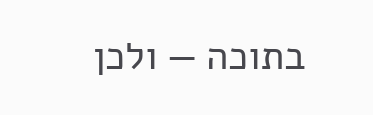בתוכה — ולכן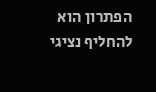הפתרון הוא להחליף נציגי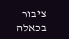ציבור בכאלה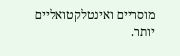מוסריים ואינטלקטואליים יותר.